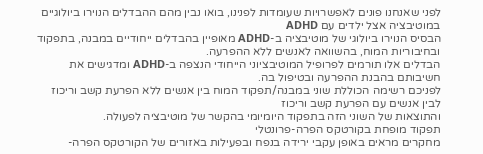לפני שאנחנו פונים לאפשרויות שעומדות לפנינו, בואו נבין מהם ההבדלים הנוירו ביולוגיים במוטיבציה אצל ילדים עם ADHD
הבסיס הנוירו ביולוגי של מוטיבציה ב-ADHD מאופיין בהבדלים ייחודיים במבנה, בתפקוד ובחיבוריות המוח, בהשוואה לאנשים ללא ההפרעה.
הבדלים אלו תורמים לפרופיל המוטיבציוני הייחודי הנצפה ב-ADHD ומדגישים את חשיבותם בהבנת ההפרעה ובטיפול בה.
לפניכם רשימה הכוללת שוני במבנה/תפקוד המוח בין אנשים ללא הפרעת קשב וריכוז לבין אנשים עם הפרעת קשב וריכוז
והתוצאות של השוני הזה בתפקוד היומיומי בהקשר של מוטיבציה לפעולה.
תפקוד מופחת בקורטקס הפרה-פרונטלי
מחקרים מראים באופן עקבי ירידה בנפח ובפעילות באזורים של הקורטקס הפרה-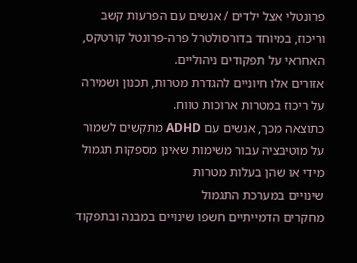פרונטלי אצל ילדים / אנשים עם הפרעות קשב וריכוז, במיוחד בדורסולטרל פרה-פרונטל קורטקס, האחראי על תפקודים ניהוליים.
אזורים אלו חיוניים להגדרת מטרות, תכנון ושמירה על ריכוז במטרות ארוכות טווח.
כתוצאה מכך, אנשים עם ADHD מתקשים לשמור על מוטיבציה עבור משימות שאינן מספקות תגמול מידי או שהן בעלות מטרות
שינויים במערכת התגמול
מחקרים הדמייתיים חשפו שינויים במבנה ובתפקוד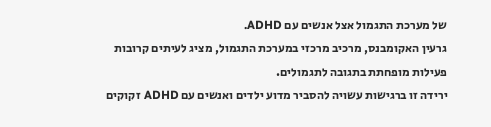של מערכת התגמול אצל אנשים עם ADHD.
גרעין האקומבנס, מרכיב מרכזי במערכת התגמול, מציג לעיתים קרובות פעילות מופחתת בתגובה לתגמולים.
ירידה זו ברגישות עשויה להסביר מדוע ילדים ואנשים עם ADHD זקוקים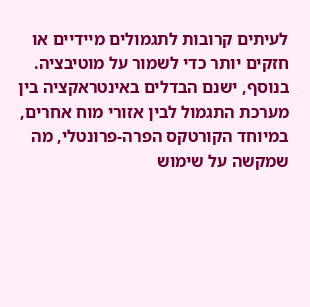לעיתים קרובות לתגמולים מיידיים או חזקים יותר כדי לשמור על מוטיבציה.
בנוסף, ישנם הבדלים באינטראקציה בין מערכת התגמול לבין אזורי מוח אחרים, במיוחד הקורטקס הפרה-פרונטלי, מה שמקשה על שימוש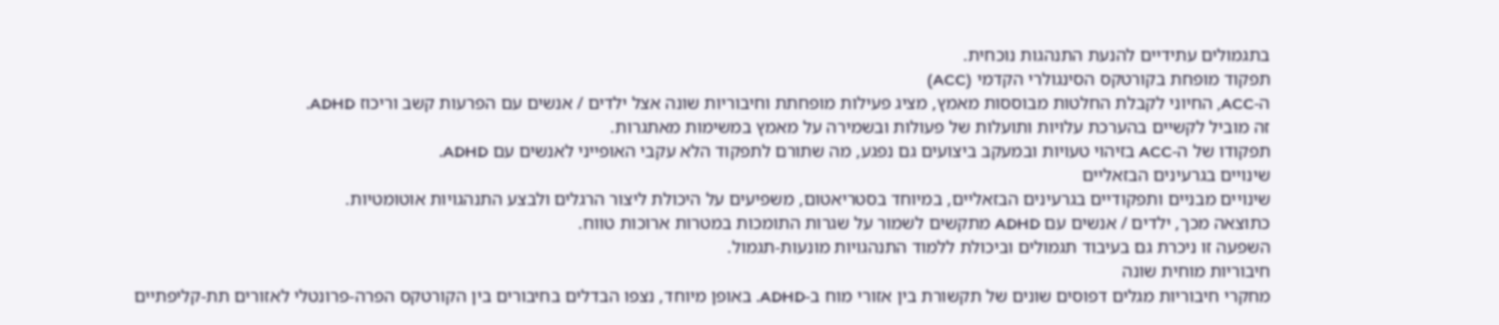בתגמולים עתידיים להנעת התנהגות נוכחית.
תפקוד מופחת בקורטקס הסינגולרי הקדמי (ACC)
ה-ACC, החיוני לקבלת החלטות מבוססות מאמץ, מציג פעילות מופחתת וחיבוריות שונה אצל ילדים / אנשים עם הפרעות קשב וריכוז ADHD.
זה מוביל לקשיים בהערכת עלויות ותועלות של פעולות ובשמירה על מאמץ במשימות מאתגרות.
תפקודו של ה-ACC בזיהוי טעויות ובמעקב ביצועים גם נפגע, מה שתורם לתפקוד הלא עקבי האופייני לאנשים עם ADHD.
שינויים בגרעינים הבזאליים
שינויים מבניים ותפקודיים בגרעינים הבזאליים, במיוחד בסטריאטום, משפיעים על היכולת ליצור הרגלים ולבצע התנהגויות אוטומטיות.
כתוצאה מכך, ילדים / אנשים עם ADHD מתקשים לשמור על שגרות התומכות במטרות ארוכות טווח.
השפעה זו ניכרת גם בעיבוד תגמולים וביכולת ללמוד התנהגויות מונעות-תגמול.
חיבוריות מוחית שונה
מחקרי חיבוריות מגלים דפוסים שונים של תקשורת בין אזורי מוח ב-ADHD. באופן מיוחד, נצפו הבדלים בחיבורים בין הקורטקס הפרה-פרונטלי לאזורים תת-קליפתיים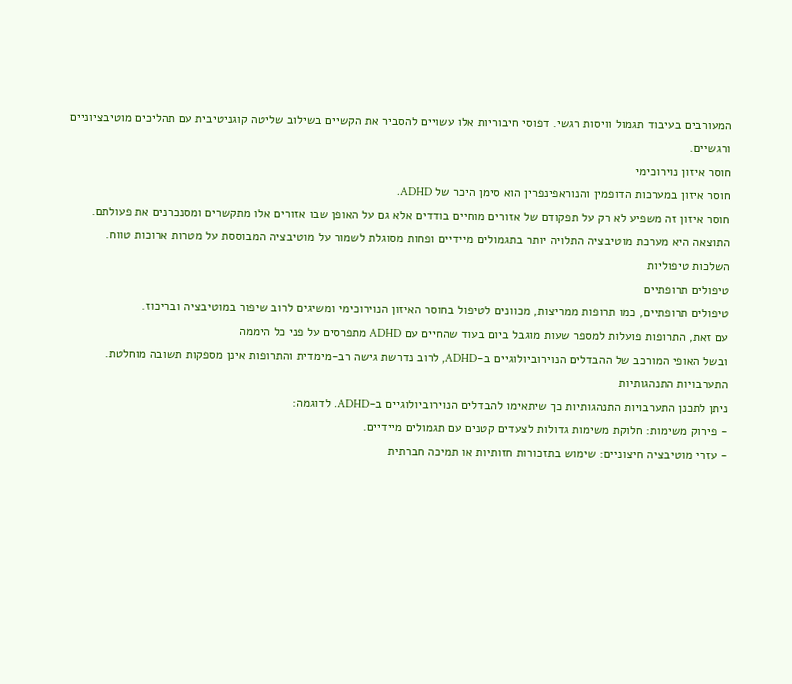המעורבים בעיבוד תגמול וויסות רגשי. דפוסי חיבוריות אלו עשויים להסביר את הקשיים בשילוב שליטה קוגניטיבית עם תהליכים מוטיבציוניים ורגשיים.
חוסר איזון נוירוכימי
חוסר איזון במערכות הדופמין והנוראפינפרין הוא סימן היכר של ADHD.
חוסר איזון זה משפיע לא רק על תפקודם של אזורים מוחיים בודדים אלא גם על האופן שבו אזורים אלו מתקשרים ומסנכרנים את פעולתם.
התוצאה היא מערכת מוטיבציה התלויה יותר בתגמולים מיידיים ופחות מסוגלת לשמור על מוטיבציה המבוססת על מטרות ארוכות טווח.
השלכות טיפוליות
טיפולים תרופתיים
טיפולים תרופתיים, כמו תרופות ממריצות, מכוונים לטיפול בחוסר האיזון הנוירוכימי ומשיגים לרוב שיפור במוטיבציה ובריכוז.
עם זאת, התרופות פועלות למספר שעות מוגבל ביום בעוד שהחיים עם ADHD מתפרסים על פני כל היממה
ובשל האופי המורכב של ההבדלים הנוירוביולוגיים ב-ADHD, לרוב נדרשת גישה רב-מימדית והתרופות אינן מספקות תשובה מוחלטת.
התערבויות התנהגותיות
ניתן לתכנן התערבויות התנהגותיות כך שיתאימו להבדלים הנוירוביולוגיים ב-ADHD. לדוגמה:
- פירוק משימות: חלוקת משימות גדולות לצעדים קטנים עם תגמולים מיידיים.
- עזרי מוטיבציה חיצוניים: שימוש בתזכורות חזותיות או תמיכה חברתית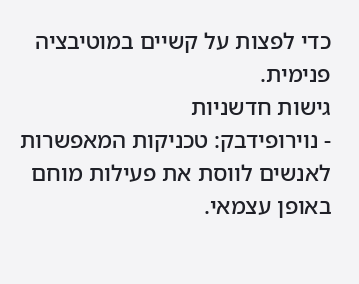כדי לפצות על קשיים במוטיבציה פנימית.
גישות חדשניות
- נוירופידבק: טכניקות המאפשרות לאנשים לווסת את פעילות מוחם באופן עצמאי.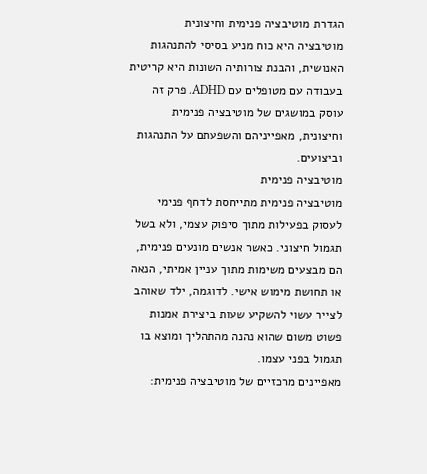הגדרת מוטיבציה פנימית וחיצונית
מוטיבציה היא כוח מניע בסיסי להתנהגות האנושית, והבנת צורותיה השונות היא קריטית בעבודה עם מטופלים עם ADHD. פרק זה עוסק במושגים של מוטיבציה פנימית וחיצונית, מאפייניהם והשפעתם על התנהגות וביצועים.
מוטיבציה פנימית
מוטיבציה פנימית מתייחסת לדחף פנימי לעסוק בפעילות מתוך סיפוק עצמי, ולא בשל תגמול חיצוני. כאשר אנשים מונעים פנימית, הם מבצעים משימות מתוך עניין אמיתי, הנאה או תחושת מימוש אישי. לדוגמה, ילד שאוהב לצייר עשוי להשקיע שעות ביצירת אמנות פשוט משום שהוא נהנה מהתהליך ומוצא בו תגמול בפני עצמו.
מאפיינים מרכזיים של מוטיבציה פנימית: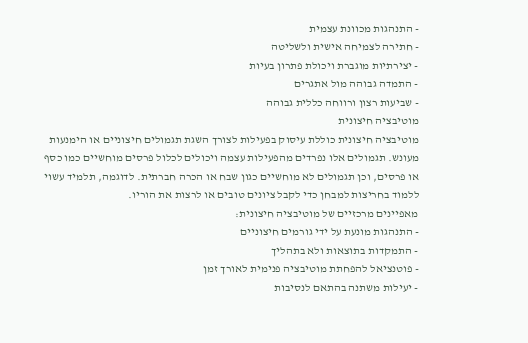- התנהגות מכוונת עצמית
- חתירה לצמיחה אישית ולשליטה
- יצירתיות מוגברת ויכולת פתרון בעיות
- התמדה גבוהה מול אתגרים
- שביעות רצון ורווחה כללית גבוהה
מוטיבציה חיצונית
מוטיבציה חיצונית כוללת עיסוק בפעילות לצורך השגת תגמולים חיצוניים או הימנעות מעונש. תגמולים אלו נפרדים מהפעילות עצמה ויכולים לכלול פרסים מוחשיים כמו כסף או פרסים, וכן תגמולים לא מוחשיים כגון שבח או הכרה חברתית. לדוגמה, תלמיד עשוי ללמוד בחריצות למבחן כדי לקבל ציונים טובים או לרצות את הוריו.
מאפיינים מרכזיים של מוטיבציה חיצונית:
- התנהגות מונעת על ידי גורמים חיצוניים
- התמקדות בתוצאות ולא בתהליך
- פוטנציאל להפחתת מוטיבציה פנימית לאורך זמן
- יעילות משתנה בהתאם לנסיבות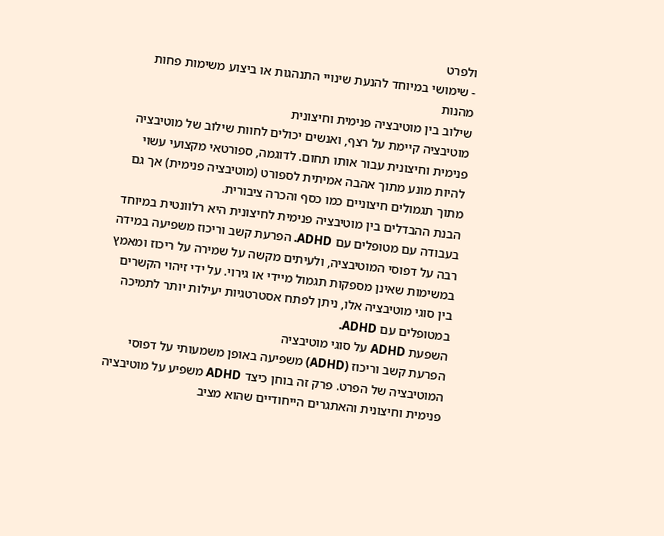ולפרט
- שימושי במיוחד להנעת שינויי התנהגות או ביצוע משימות פחות מהנות
שילוב בין מוטיבציה פנימית וחיצונית
מוטיבציה קיימת על רצף, ואנשים יכולים לחוות שילוב של מוטיבציה פנימית וחיצונית עבור אותו תחום. לדוגמה, ספורטאי מקצועי עשוי להיות מונע מתוך אהבה אמיתית לספורט (מוטיבציה פנימית) אך גם מתוך תגמולים חיצוניים כמו כסף והכרה ציבורית.
הבנת ההבדלים בין מוטיבציה פנימית לחיצונית היא רלוונטית במיוחד בעבודה עם מטופלים עם ADHD. הפרעת קשב וריכוז משפיעה במידה רבה על דפוסי המוטיבציה, ולעיתים מקשה על שמירה על ריכוז ומאמץ במשימות שאינן מספקות תגמול מיידי או גירוי. על ידי זיהוי הקשרים בין סוגי מוטיבציה אלו, ניתן לפתח אסטרטגיות יעילות יותר לתמיכה במטופלים עם ADHD.
השפעת ADHD על סוגי מוטיבציה
הפרעת קשב וריכוז (ADHD) משפיעה באופן משמעותי על דפוסי המוטיבציה של הפרט. פרק זה בוחן כיצד ADHD משפיע על מוטיבציה פנימית וחיצונית והאתגרים הייחודיים שהוא מציב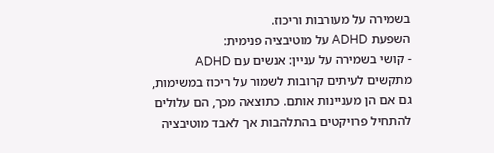בשמירה על מעורבות וריכוז.
השפעת ADHD על מוטיבציה פנימית:
- קושי בשמירה על עניין: אנשים עם ADHD מתקשים לעיתים קרובות לשמור על ריכוז במשימות, גם אם הן מעניינות אותם. כתוצאה מכך, הם עלולים להתחיל פרויקטים בהתלהבות אך לאבד מוטיבציה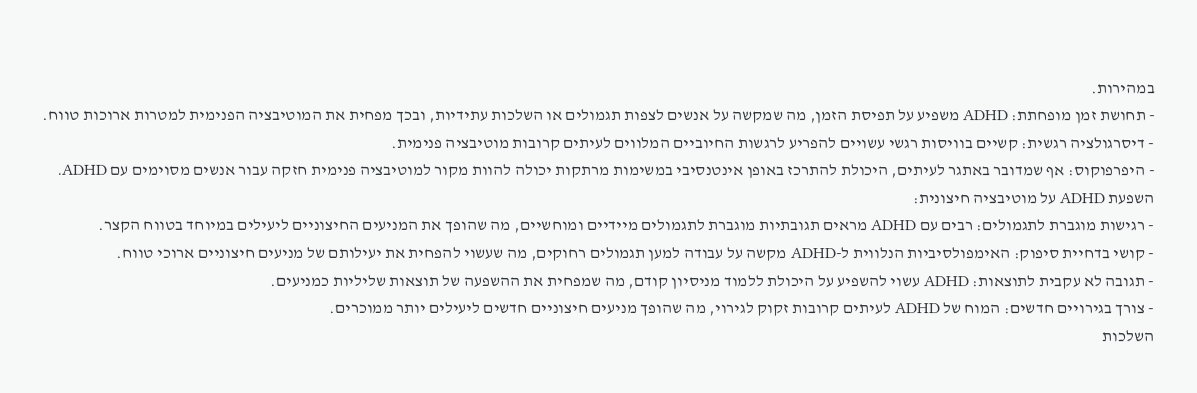במהירות.
- תחושת זמן מופחתת: ADHD משפיע על תפיסת הזמן, מה שמקשה על אנשים לצפות תגמולים או השלכות עתידיות, ובכך מפחית את המוטיבציה הפנימית למטרות ארוכות טווח.
- דיסרגולציה רגשית: קשיים בוויסות רגשי עשויים להפריע לרגשות החיוביים המלווים לעיתים קרובות מוטיבציה פנימית.
- היפרפוקוס: אף שמדובר באתגר לעיתים, היכולת להתרכז באופן אינטנסיבי במשימות מרתקות יכולה להוות מקור למוטיבציה פנימית חזקה עבור אנשים מסוימים עם ADHD.
השפעת ADHD על מוטיבציה חיצונית:
- רגישות מוגברת לתגמולים: רבים עם ADHD מראים תגובתיות מוגברת לתגמולים מיידיים ומוחשיים, מה שהופך את המניעים החיצוניים ליעילים במיוחד בטווח הקצר.
- קושי בדחיית סיפוק: האימפולסיביות הנלווית ל-ADHD מקשה על עבודה למען תגמולים רחוקים, מה שעשוי להפחית את יעילותם של מניעים חיצוניים ארוכי טווח.
- תגובה לא עקבית לתוצאות: ADHD עשוי להשפיע על היכולת ללמוד מניסיון קודם, מה שמפחית את ההשפעה של תוצאות שליליות כמניעים.
- צורך בגירויים חדשים: המוח של ADHD לעיתים קרובות זקוק לגירוי, מה שהופך מניעים חיצוניים חדשים ליעילים יותר ממוכרים.
השלכות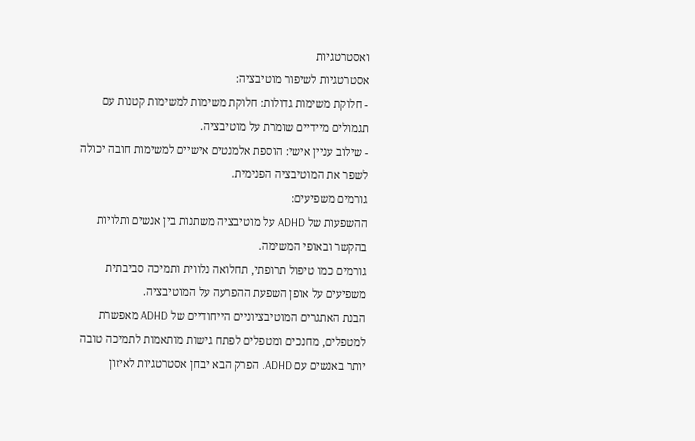ואסטרטגיות
אסטרטגיות לשיפור מוטיבציה:
- חלוקת משימות גדולות: חלוקת משימות למשימות קטנות עם תגמולים מיידיים שומרת על מוטיבציה.
- שילוב עניין אישי: הוספת אלמנטים אישיים למשימות חובה יכולה לשפר את המוטיבציה הפנימית.
גורמים משפיעים:
ההשפעות של ADHD על מוטיבציה משתנות בין אנשים ותלויות בהקשר ובאופי המשימה.
גורמים כמו טיפול תרופתי, תחלואה נלווית ותמיכה סביבתית משפיעים על אופן השפעת ההפרעה על המוטיבציה.
הבנת האתגרים המוטיבציוניים הייחודיים של ADHD מאפשרת למטפלים, מחנכים ומטפלים לפתח גישות מותאמות לתמיכה טובה יותר באנשים עם ADHD. הפרק הבא יבחן אסטרטגיות לאיזון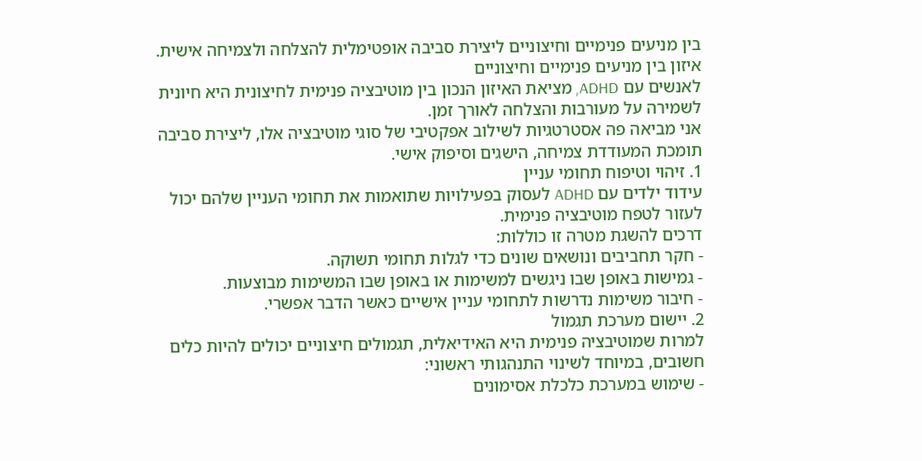בין מניעים פנימיים וחיצוניים ליצירת סביבה אופטימלית להצלחה ולצמיחה אישית.
איזון בין מניעים פנימיים וחיצוניים
לאנשים עם ADHD, מציאת האיזון הנכון בין מוטיבציה פנימית לחיצונית היא חיונית לשמירה על מעורבות והצלחה לאורך זמן.
אני מביאה פה אסטרטגיות לשילוב אפקטיבי של סוגי מוטיבציה אלו, ליצירת סביבה תומכת המעודדת צמיחה, הישגים וסיפוק אישי.
1. זיהוי וטיפוח תחומי עניין
עידוד ילדים עם ADHD לעסוק בפעילויות שתואמות את תחומי העניין שלהם יכול לעזור לטפח מוטיבציה פנימית.
דרכים להשגת מטרה זו כוללות:
- חקר תחביבים ונושאים שונים כדי לגלות תחומי תשוקה.
- גמישות באופן שבו ניגשים למשימות או באופן שבו המשימות מבוצעות.
- חיבור משימות נדרשות לתחומי עניין אישיים כאשר הדבר אפשרי.
2. יישום מערכת תגמול
למרות שמוטיבציה פנימית היא האידיאלית, תגמולים חיצוניים יכולים להיות כלים חשובים, במיוחד לשינוי התנהגותי ראשוני:
- שימוש במערכת כלכלת אסימונים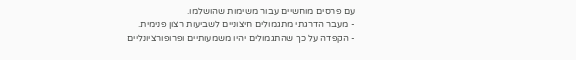עם פרסים מוחשיים עבור משימות שהושלמו.
- מעבר הדרגתי מתגמולים חיצוניים לשביעות רצון פנימית.
- הקפדה על כך שהתגמולים יהיו משמעותיים ופרופורציונליים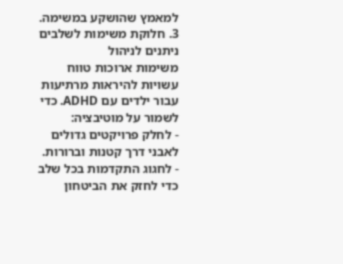למאמץ שהושקע במשימה.
3. חלוקת משימות לשלבים ניתנים לניהול
משימות ארוכות טווח עשויות להיראות מרתיעות עבור ילדים עם ADHD. כדי לשמור על מוטיבציה:
- לחלק פרויקטים גדולים לאבני דרך קטנות וברורות.
- לחגוג התקדמות בכל שלב כדי לחזק את הביטחון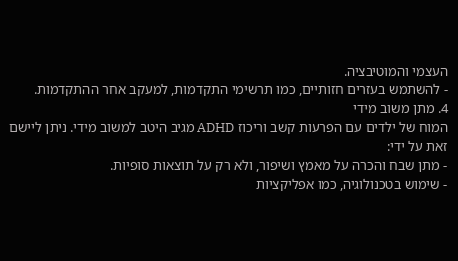העצמי והמוטיבציה.
- להשתמש בעזרים חזותיים, כמו תרשימי התקדמות, למעקב אחר ההתקדמות.
4. מתן משוב מידי
המוח של ילדים עם הפרעות קשב וריכוז ADHD מגיב היטב למשוב מידי. ניתן ליישם זאת על ידי:
- מתן שבח והכרה על מאמץ ושיפור, ולא רק על תוצאות סופיות.
- שימוש בטכנולוגיה, כמו אפליקציות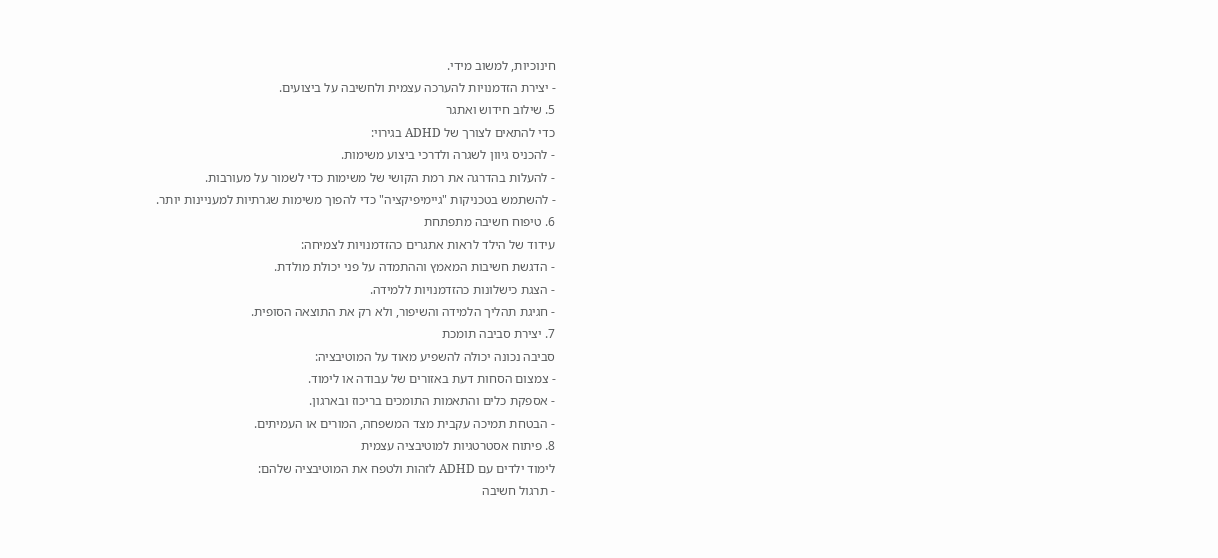חינוכיות, למשוב מידי.
- יצירת הזדמנויות להערכה עצמית ולחשיבה על ביצועים.
5. שילוב חידוש ואתגר
כדי להתאים לצורך של ADHD בגירוי:
- להכניס גיוון לשגרה ולדרכי ביצוע משימות.
- להעלות בהדרגה את רמת הקושי של משימות כדי לשמור על מעורבות.
- להשתמש בטכניקות "גיימיפיקציה" כדי להפוך משימות שגרתיות למעניינות יותר.
6. טיפוח חשיבה מתפתחת
עידוד של הילד לראות אתגרים כהזדמנויות לצמיחה:
- הדגשת חשיבות המאמץ וההתמדה על פני יכולת מולדת.
- הצגת כישלונות כהזדמנויות ללמידה.
- חגיגת תהליך הלמידה והשיפור, ולא רק את התוצאה הסופית.
7. יצירת סביבה תומכת
סביבה נכונה יכולה להשפיע מאוד על המוטיבציה:
- צמצום הסחות דעת באזורים של עבודה או לימוד.
- אספקת כלים והתאמות התומכים בריכוז ובארגון.
- הבטחת תמיכה עקבית מצד המשפחה, המורים או העמיתים.
8. פיתוח אסטרטגיות למוטיבציה עצמית
לימוד ילדים עם ADHD לזהות ולטפח את המוטיבציה שלהם:
- תרגול חשיבה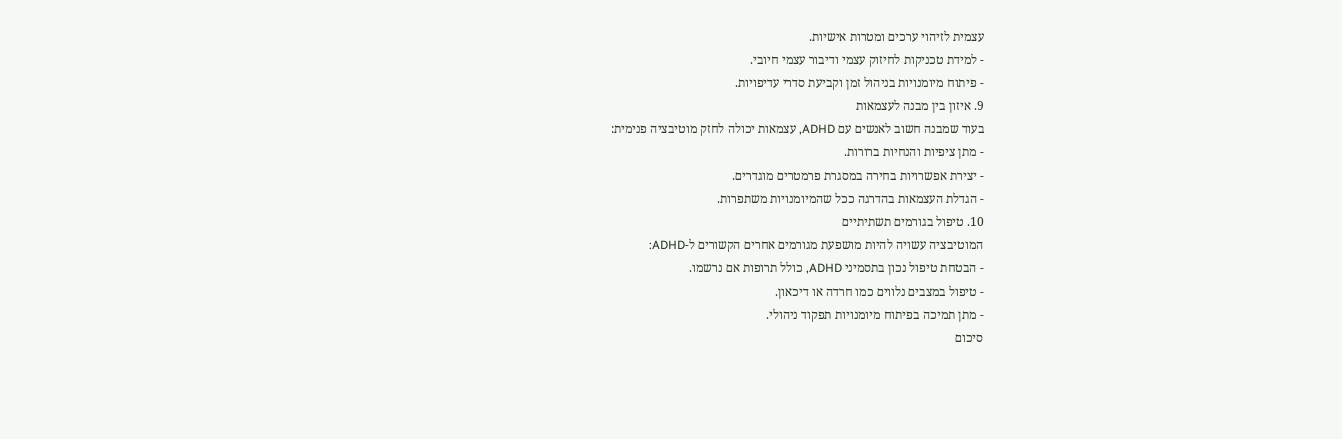עצמית לזיהוי ערכים ומטרות אישיות.
- למידת טכניקות לחיזוק עצמי ודיבור עצמי חיובי.
- פיתוח מיומנויות בניהול זמן וקביעת סדרי עדיפויות.
9. איזון בין מבנה לעצמאות
בעוד שמבנה חשוב לאנשים עם ADHD, עצמאות יכולה לחזק מוטיבציה פנימית:
- מתן ציפיות והנחיות ברורות.
- יצירת אפשרויות בחירה במסגרת פרמטרים מוגדרים.
- הגדלת העצמאות בהדרגה ככל שהמיומנויות משתפרות.
10. טיפול בגורמים תשתיתיים
המוטיבציה עשויה להיות מושפעת מגורמים אחרים הקשורים ל-ADHD:
- הבטחת טיפול נכון בתסמיני ADHD, כולל תרופות אם נרשמו.
- טיפול במצבים נלווים כמו חרדה או דיכאון.
- מתן תמיכה בפיתוח מיומנויות תפקוד ניהולי.
סיכום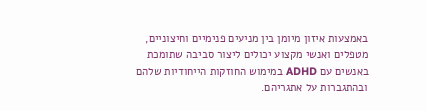באמצעות איזון מיומן בין מניעים פנימיים וחיצוניים, מטפלים ואנשי מקצוע יכולים ליצור סביבה שתומכת באנשים עם ADHD במימוש החוזקות הייחודיות שלהם ובהתגברות על אתגריהם.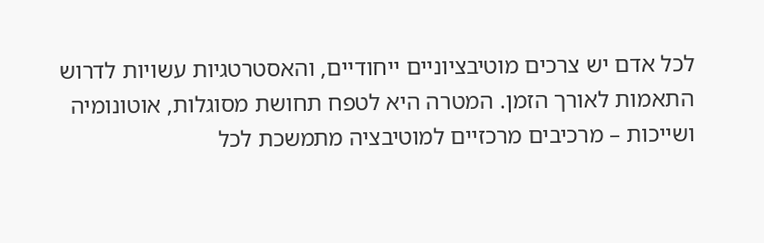לכל אדם יש צרכים מוטיבציוניים ייחודיים, והאסטרטגיות עשויות לדרוש התאמות לאורך הזמן. המטרה היא לטפח תחושת מסוגלות, אוטונומיה ושייכות – מרכיבים מרכזיים למוטיבציה מתמשכת לכל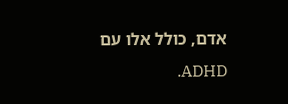אדם, כולל אלו עם ADHD.